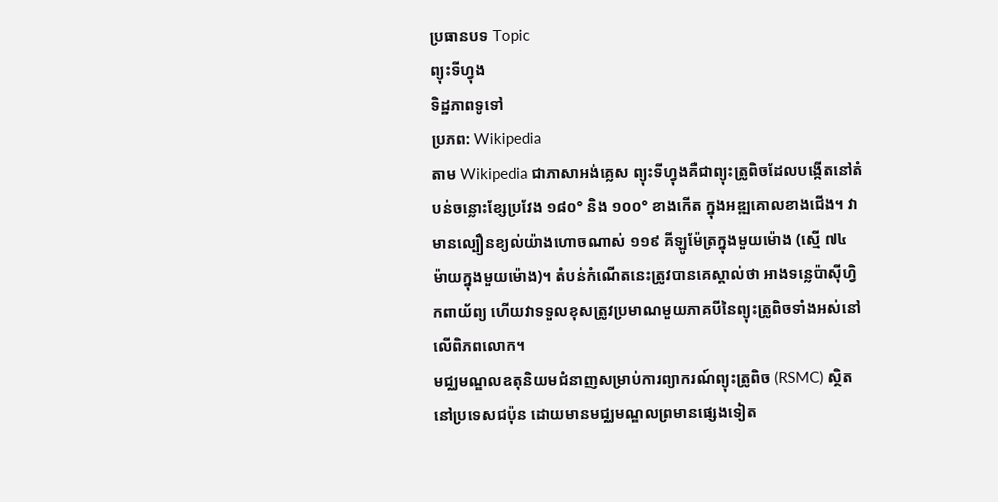ប្រធានបទ Topic
ព្យុះទីហ្វុង
ទិដ្ឋភាពទូទៅ
ប្រភព: Wikipedia
តាម Wikipedia ជាភាសាអង់គ្លេស ព្យុះទីហ្វុងគឺជាព្យុះត្រូពិចដែលបង្កើតនៅតំបន់ចន្លោះខ្សែប្រវែង ១៨០° និង ១០០° ខាងកើត ក្នុងអឌ្ឍគោលខាងជើង។ វាមានល្បឿនខ្យល់យ៉ាងហោចណាស់ ១១៩ គីឡូម៉ែត្រក្នុងមួយម៉ោង (ស្មើ ៧៤ ម៉ាយក្នុងមួយម៉ោង)។ តំបន់កំណើតនេះត្រូវបានគេស្គាល់ថា អាងទន្លេប៉ាស៊ីហ្វិកពាយ័ព្យ ហើយវាទទួលខុសត្រូវប្រមាណមួយភាគបីនៃព្យុះត្រូពិចទាំងអស់នៅលើពិភពលោក។
មជ្ឈមណ្ឌលឧតុនិយមជំនាញសម្រាប់ការព្យាករណ៍ព្យុះត្រូពិច (RSMC) ស្ថិតនៅប្រទេសជប៉ុន ដោយមានមជ្ឈមណ្ឌលព្រមានផ្សេងទៀត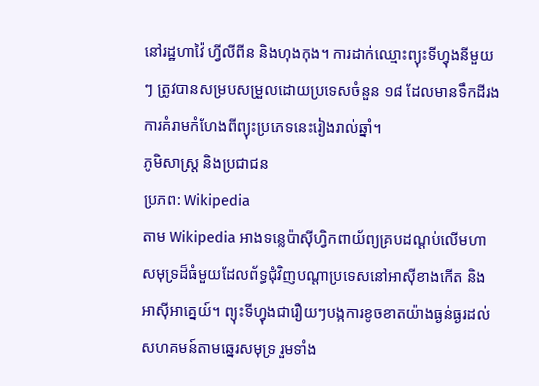នៅរដ្ឋហាវ៉ៃ ហ្វីលីពីន និងហុងកុង។ ការដាក់ឈ្មោះព្យុះទីហ្វុងនីមួយៗ ត្រូវបានសម្របសម្រួលដោយប្រទេសចំនួន ១៨ ដែលមានទឹកដីរងការគំរាមកំហែងពីព្យុះប្រភេទនេះរៀងរាល់ឆ្នាំ។
ភូមិសាស្ត្រ និងប្រជាជន
ប្រភព: Wikipedia
តាម Wikipedia អាងទន្លេប៉ាស៊ីហ្វិកពាយ័ព្យគ្របដណ្ដប់លើមហាសមុទ្រដ៏ធំមួយដែលព័ទ្ធជុំវិញបណ្ដាប្រទេសនៅអាស៊ីខាងកើត និងអាស៊ីអាគ្នេយ៍។ ព្យុះទីហ្វុងជារឿយៗបង្កការខូចខាតយ៉ាងធ្ងន់ធ្ងរដល់សហគមន៍តាមឆ្នេរសមុទ្រ រួមទាំង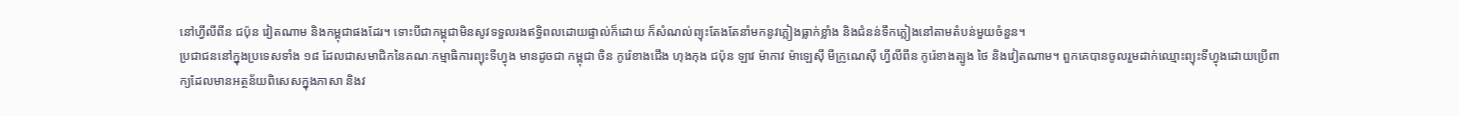នៅហ្វីលីពីន ជប៉ុន វៀតណាម និងកម្ពុជាផងដែរ។ ទោះបីជាកម្ពុជាមិនសូវទទួលរងឥទ្ធិពលដោយផ្ទាល់ក៏ដោយ ក៏សំណល់ព្យុះតែងតែនាំមកនូវភ្លៀងធ្លាក់ខ្លាំង និងជំនន់ទឹកភ្លៀងនៅតាមតំបន់មួយចំនួន។
ប្រជាជននៅក្នុងប្រទេសទាំង ១៨ ដែលជាសមាជិកនៃគណៈកម្មាធិការព្យុះទីហ្វុង មានដូចជា កម្ពុជា ចិន កូរ៉េខាងជើង ហុងកុង ជប៉ុន ឡាវ ម៉ាកាវ ម៉ាឡេស៊ី មីក្រូណេស៊ី ហ្វីលីពីន កូរ៉េខាងត្បូង ថៃ និងវៀតណាម។ ពួកគេបានចូលរួមដាក់ឈ្មោះព្យុះទីហ្វុងដោយប្រើពាក្យដែលមានអត្ថន័យពិសេសក្នុងភាសា និងវ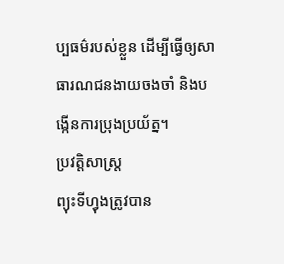ប្បធម៌របស់ខ្លួន ដើម្បីធ្វើឲ្យសាធារណជនងាយចងចាំ និងបង្កើនការប្រុងប្រយ័ត្ន។
ប្រវត្តិសាស្ត្រ
ព្យុះទីហ្វុងត្រូវបាន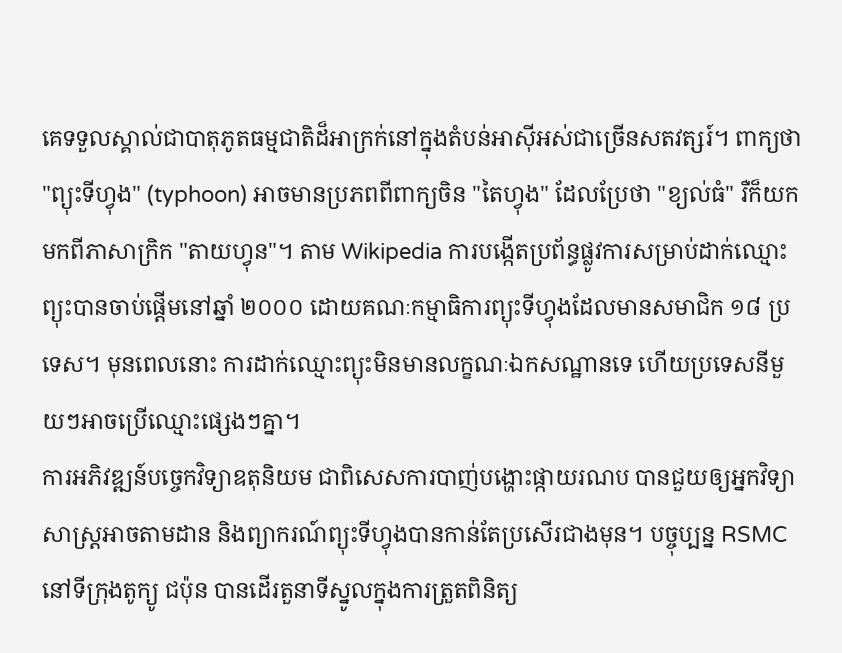គេទទួលស្គាល់ជាបាតុភូតធម្មជាតិដ៏អាក្រក់នៅក្នុងតំបន់អាស៊ីអស់ជាច្រើនសតវត្សរ៍។ ពាក្យថា "ព្យុះទីហ្វុង" (typhoon) អាចមានប្រភពពីពាក្យចិន "តៃហ្វុង" ដែលប្រែថា "ខ្យល់ធំ" រឺក៏យកមកពីភាសាក្រិក "តាយហ្វុន"។ តាម Wikipedia ការបង្កើតប្រព័ន្ធផ្លូវការសម្រាប់ដាក់ឈ្មោះព្យុះបានចាប់ផ្តើមនៅឆ្នាំ ២០០០ ដោយគណៈកម្មាធិការព្យុះទីហ្វុងដែលមានសមាជិក ១៨ ប្រទេស។ មុនពេលនោះ ការដាក់ឈ្មោះព្យុះមិនមានលក្ខណៈឯកសណ្ឋានទេ ហើយប្រទេសនីមួយៗអាចប្រើឈ្មោះផ្សេងៗគ្នា។
ការអភិវឌ្ឍន៍បច្ចេកវិទ្យាឧតុនិយម ជាពិសេសការបាញ់បង្ហោះផ្កាយរណប បានជួយឲ្យអ្នកវិទ្យាសាស្ត្រអាចតាមដាន និងព្យាករណ៍ព្យុះទីហ្វុងបានកាន់តែប្រសើរជាងមុន។ បច្ចុប្បន្ន RSMC នៅទីក្រុងតូក្យូ ជប៉ុន បានដើរតួនាទីស្នូលក្នុងការត្រួតពិនិត្យ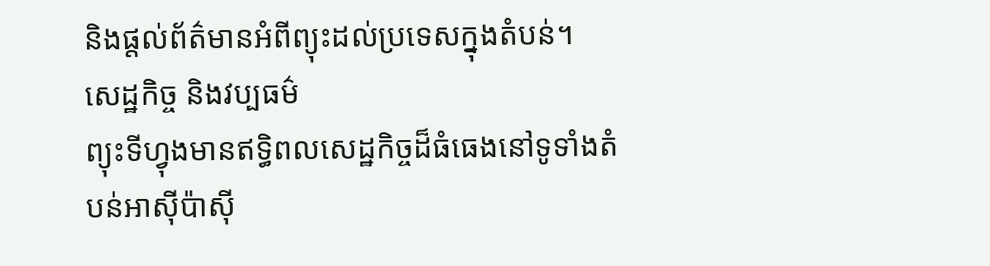និងផ្តល់ព័ត៌មានអំពីព្យុះដល់ប្រទេសក្នុងតំបន់។
សេដ្ឋកិច្ច និងវប្បធម៌
ព្យុះទីហ្វុងមានឥទ្ធិពលសេដ្ឋកិច្ចដ៏ធំធេងនៅទូទាំងតំបន់អាស៊ីប៉ាស៊ី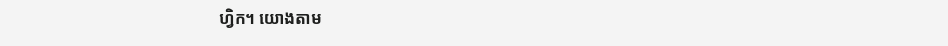ហ្វិក។ យោងតាម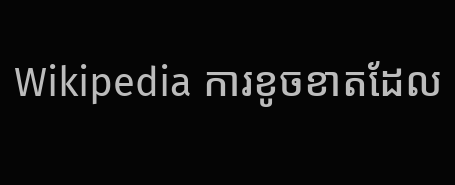Wikipedia ការខូចខាតដែល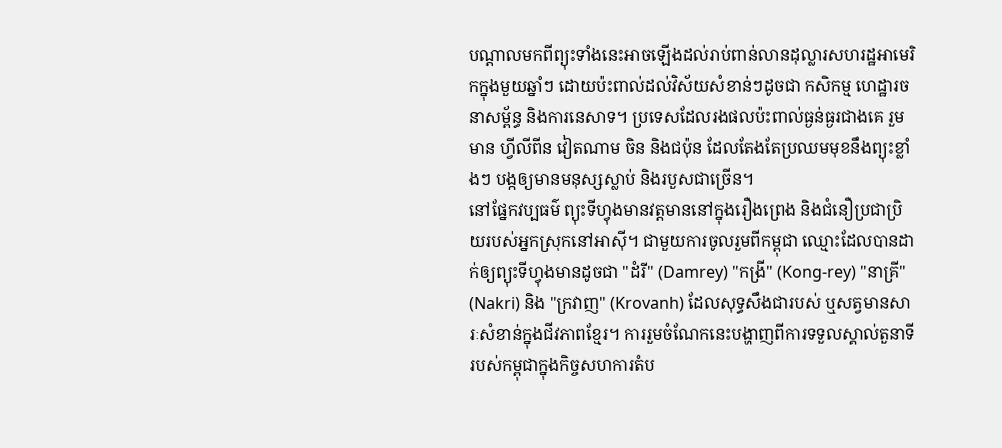បណ្តាលមកពីព្យុះទាំងនេះអាចឡើងដល់រាប់ពាន់លានដុល្លារសហរដ្ឋអាមេរិកក្នុងមួយឆ្នាំៗ ដោយប៉ះពាល់ដល់វិស័យសំខាន់ៗដូចជា កសិកម្ម ហេដ្ឋារចនាសម្ព័ន្ធ និងការនេសាទ។ ប្រទេសដែលរងផលប៉ះពាល់ធ្ងន់ធ្ងរជាងគេ រួមមាន ហ្វីលីពីន វៀតណាម ចិន និងជប៉ុន ដែលតែងតែប្រឈមមុខនឹងព្យុះខ្លាំងៗ បង្កឲ្យមានមនុស្សស្លាប់ និងរបួសជាច្រើន។
នៅផ្នែកវប្បធម៌ ព្យុះទីហ្វុងមានវត្តមាននៅក្នុងរឿងព្រេង និងជំនឿប្រជាប្រិយរបស់អ្នកស្រុកនៅអាស៊ី។ ជាមួយការចូលរួមពីកម្ពុជា ឈ្មោះដែលបានដាក់ឲ្យព្យុះទីហ្វុងមានដូចជា "ដំរី" (Damrey) "កង្រី" (Kong-rey) "នាគ្រី" (Nakri) និង "ក្រវាញ" (Krovanh) ដែលសុទ្ធសឹងជារបស់ ឬសត្វមានសារៈសំខាន់ក្នុងជីវភាពខ្មែរ។ ការរួមចំណែកនេះបង្ហាញពីការទទួលស្គាល់តួនាទីរបស់កម្ពុជាក្នុងកិច្ចសហការតំប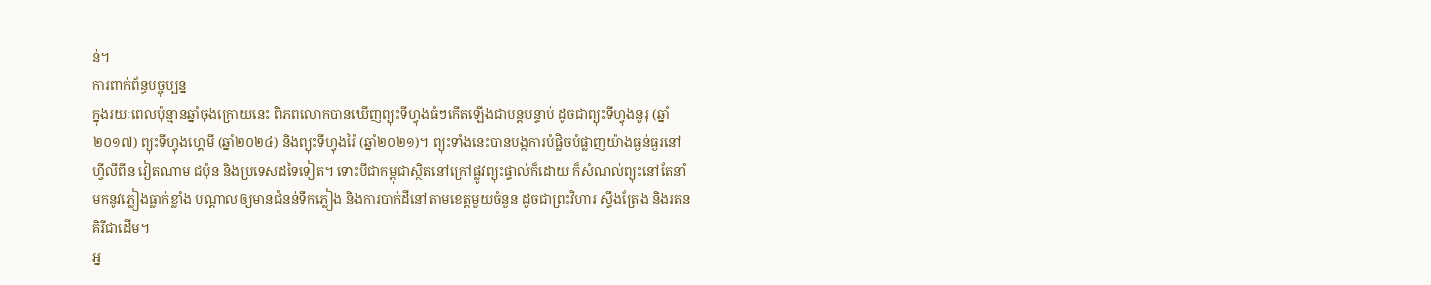ន់។
ការពាក់ព័ន្ធបច្ចុប្បន្ន
ក្នុងរយៈពេលប៉ុន្មានឆ្នាំចុងក្រោយនេះ ពិភពលោកបានឃើញព្យុះទីហ្វុងធំៗកើតឡើងជាបន្តបន្ទាប់ ដូចជាព្យុះទីហ្វុងនូរុ (ឆ្នាំ២០១៧) ព្យុះទីហ្វុងហ្គេមី (ឆ្នាំ២០២៤) និងព្យុះទីហ្វុងរ៉ៃ (ឆ្នាំ២០២១)។ ព្យុះទាំងនេះបានបង្កការបំផ្លិចបំផ្លាញយ៉ាងធ្ងន់ធ្ងរនៅហ្វីលីពីន វៀតណាម ជប៉ុន និងប្រទេសដទៃទៀត។ ទោះបីជាកម្ពុជាស្ថិតនៅក្រៅផ្លូវព្យុះផ្ទាល់ក៏ដោយ ក៏សំណល់ព្យុះនៅតែនាំមកនូវភ្លៀងធ្លាក់ខ្លាំង បណ្តាលឲ្យមានជំនន់ទឹកភ្លៀង និងការបាក់ដីនៅតាមខេត្តមួយចំនួន ដូចជាព្រះវិហារ ស្ទឹងត្រែង និងរតនគិរីជាដើម។
អ្ន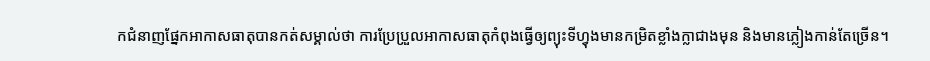កជំនាញផ្នែកអាកាសធាតុបានកត់សម្គាល់ថា ការប្រែប្រួលអាកាសធាតុកំពុងធ្វើឲ្យព្យុះទីហ្វុងមានកម្រិតខ្លាំងក្លាជាងមុន និងមានភ្លៀងកាន់តែច្រើន។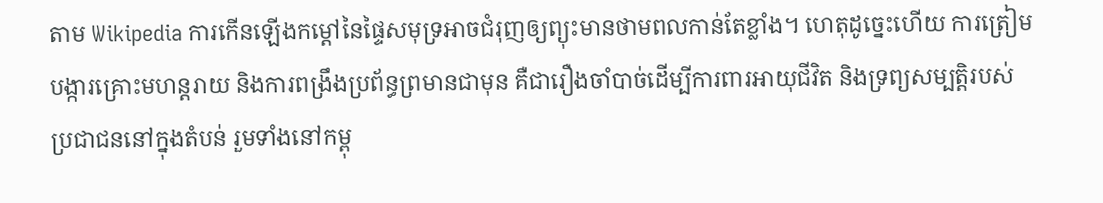តាម Wikipedia ការកើនឡើងកម្តៅនៃផ្ទៃសមុទ្រអាចជំរុញឲ្យព្យុះមានថាមពលកាន់តែខ្លាំង។ ហេតុដូច្នេះហើយ ការត្រៀមបង្ការគ្រោះមហន្តរាយ និងការពង្រឹងប្រព័ន្ធព្រមានជាមុន គឺជារឿងចាំបាច់ដើម្បីការពារអាយុជីវិត និងទ្រព្យសម្បត្តិរបស់ប្រជាជននៅក្នុងតំបន់ រួមទាំងនៅកម្ពុ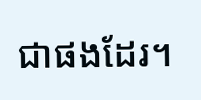ជាផងដែរ។